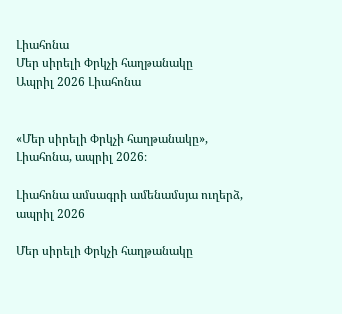Լիահոնա
Մեր սիրելի Փրկչի հաղթանակը
Ապրիլ 2026 Լիահոնա


«Մեր սիրելի Փրկչի հաղթանակը», Լիահոնա, ապրիլ 2026։

Լիահոնա ամսագրի ամենամսյա ուղերձ, ապրիլ 2026

Մեր սիրելի Փրկչի հաղթանակը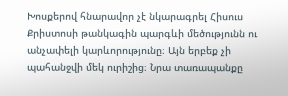Խոսքերով հնարավոր չէ նկարագրել Հիսուս Քրիստոսի թանկագին պարգևի մեծությունն ու անչափելի կարևորությունը։ Այն երբեք չի պահանջվի մեկ ուրիշից։ Նրա տառապանքը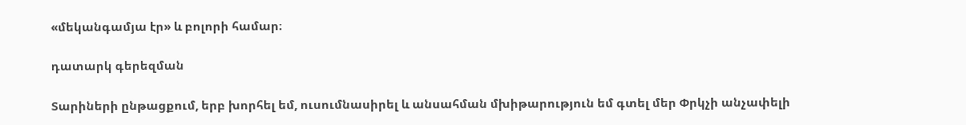«մեկանգամյա էր» և բոլորի համար։

դատարկ գերեզման

Տարիների ընթացքում, երբ խորհել եմ, ուսումնասիրել և անսահման մխիթարություն եմ գտել մեր Փրկչի անչափելի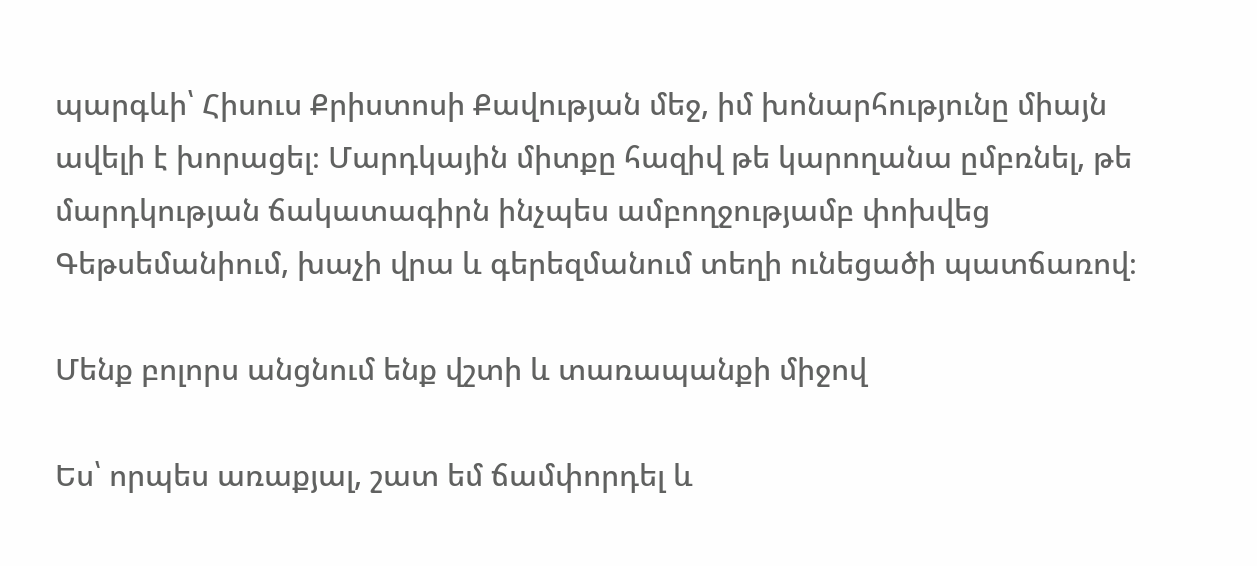պարգևի՝ Հիսուս Քրիստոսի Քավության մեջ, իմ խոնարհությունը միայն ավելի է խորացել։ Մարդկային միտքը հազիվ թե կարողանա ըմբռնել, թե մարդկության ճակատագիրն ինչպես ամբողջությամբ փոխվեց Գեթսեմանիում, խաչի վրա և գերեզմանում տեղի ունեցածի պատճառով։

Մենք բոլորս անցնում ենք վշտի և տառապանքի միջով

Ես՝ որպես առաքյալ, շատ եմ ճամփորդել և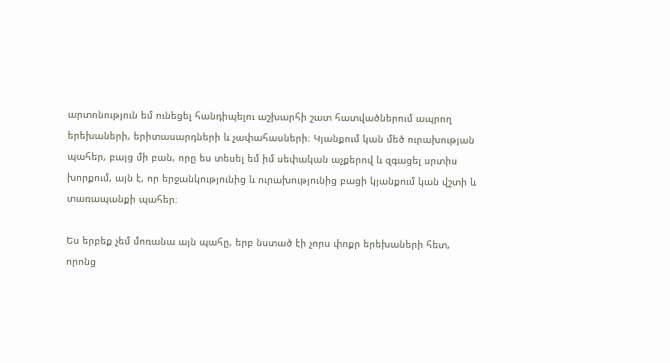արտոնություն եմ ունեցել հանդիպելու աշխարհի շատ հատվածներում ապրող երեխաների, երիտասարդների և չափահասների։ Կյանքում կան մեծ ուրախության պահեր, բայց մի բան, որը ես տեսել եմ իմ սեփական աչքերով և զգացել սրտիս խորքում, այն է, որ երջանկությունից և ուրախությունից բացի կյանքում կան վշտի և տառապանքի պահեր։

Ես երբեք չեմ մոռանա այն պահը, երբ նստած էի չորս փոքր երեխաների հետ, որոնց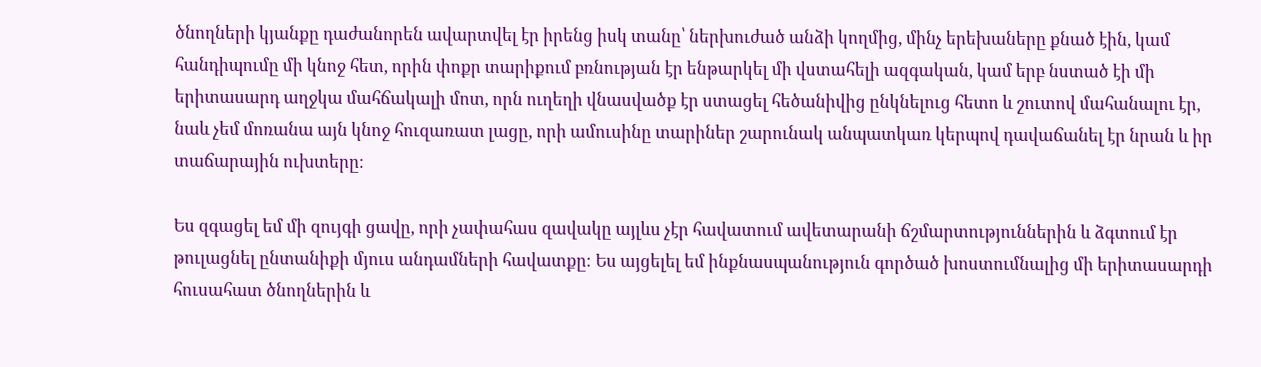ծնողների կյանքը դաժանորեն ավարտվել էր իրենց իսկ տանը՝ ներխուժած անձի կողմից, մինչ երեխաները քնած էին, կամ հանդիպումը մի կնոջ հետ, որին փոքր տարիքում բռնության էր ենթարկել մի վստահելի ազգական, կամ երբ նստած էի մի երիտասարդ աղջկա մահճակալի մոտ, որն ուղեղի վնասվածք էր ստացել հեծանիվից ընկնելուց հետո և շուտով մահանալու էր, նաև չեմ մոռանա այն կնոջ հուզառատ լացը, որի ամուսինը տարիներ շարունակ անպատկառ կերպով դավաճանել էր նրան և իր տաճարային ուխտերը։

Ես զգացել եմ մի զույգի ցավը, որի չափահաս զավակը այլևս չէր հավատում ավետարանի ճշմարտություններին և ձգտում էր թուլացնել ընտանիքի մյուս անդամների հավատքը։ Ես այցելել եմ ինքնասպանություն գործած խոստումնալից մի երիտասարդի հուսահատ ծնողներին և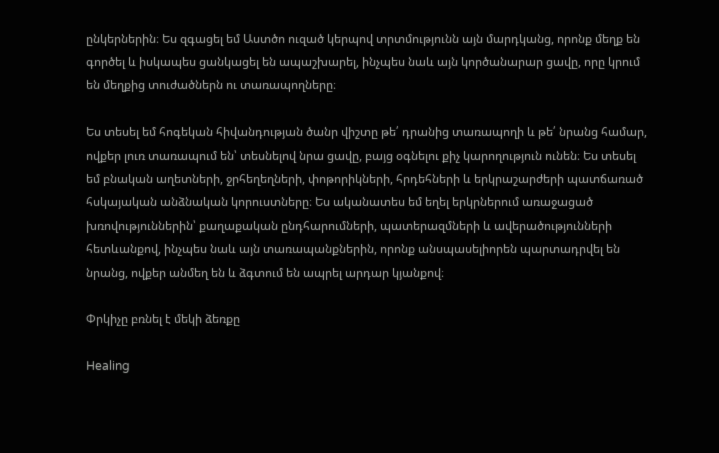ընկերներին։ Ես զգացել եմ Աստծո ուզած կերպով տրտմությունն այն մարդկանց, որոնք մեղք են գործել և իսկապես ցանկացել են ապաշխարել, ինչպես նաև այն կործանարար ցավը, որը կրում են մեղքից տուժածներն ու տառապողները։

Ես տեսել եմ հոգեկան հիվանդության ծանր վիշտը թե՛ դրանից տառապողի և թե՛ նրանց համար, ովքեր լուռ տառապում են՝ տեսնելով նրա ցավը, բայց օգնելու քիչ կարողություն ունեն։ Ես տեսել եմ բնական աղետների, ջրհեղեղների, փոթորիկների, հրդեհների և երկրաշարժերի պատճառած հսկայական անձնական կորուստները։ Ես ականատես եմ եղել երկրներում առաջացած խռովություններին՝ քաղաքական ընդհարումների, պատերազմների և ավերածությունների հետևանքով, ինչպես նաև այն տառապանքներին, որոնք անսպասելիորեն պարտադրվել են նրանց, ովքեր անմեղ են և ձգտում են ապրել արդար կյանքով։

Փրկիչը բռնել է մեկի ձեռքը

Healing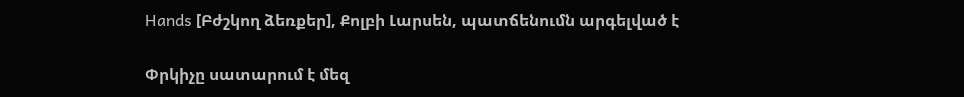Hands [Բժշկող ձեռքեր], Քոլբի Լարսեն, պատճենումն արգելված է

Փրկիչը սատարում է մեզ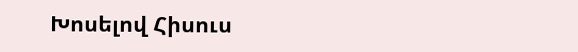Խոսելով Հիսուս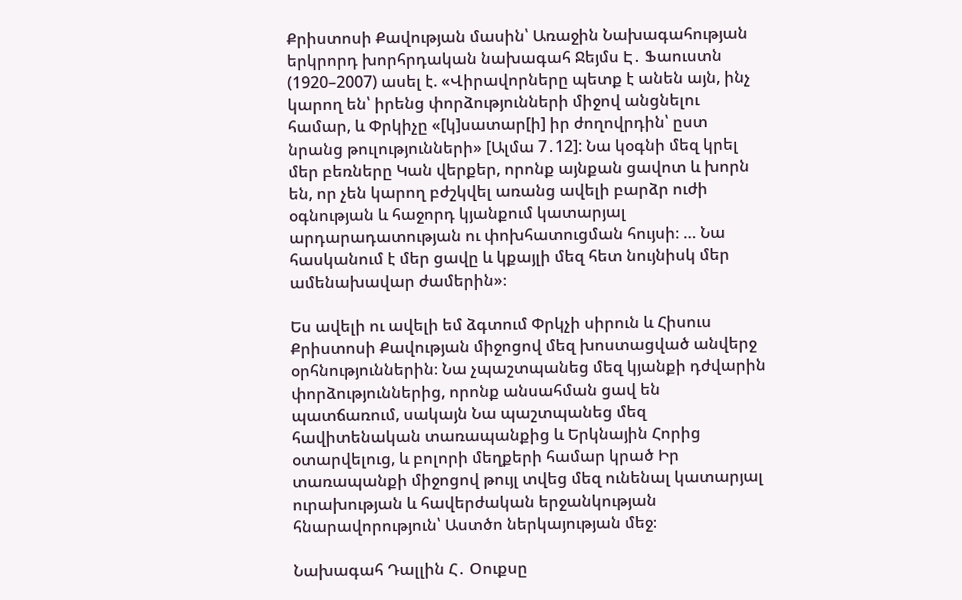Քրիստոսի Քավության մասին՝ Առաջին Նախագահության երկրորդ խորհրդական նախագահ Ջեյմս Է․ Ֆաուստն (1920–2007) ասել է. «Վիրավորները պետք է անեն այն, ինչ կարող են՝ իրենց փորձությունների միջով անցնելու համար, և Փրկիչը «[կ]սատար[ի] իր ժողովրդին՝ ըստ նրանց թուլությունների» [Ալմա 7․12]: Նա կօգնի մեզ կրել մեր բեռները Կան վերքեր, որոնք այնքան ցավոտ և խորն են, որ չեն կարող բժշկվել առանց ավելի բարձր ուժի օգնության և հաջորդ կյանքում կատարյալ արդարադատության ու փոխհատուցման հույսի։ … Նա հասկանում է մեր ցավը և կքայլի մեզ հետ նույնիսկ մեր ամենախավար ժամերին»։

Ես ավելի ու ավելի եմ ձգտում Փրկչի սիրուն և Հիսուս Քրիստոսի Քավության միջոցով մեզ խոստացված անվերջ օրհնություններին։ Նա չպաշտպանեց մեզ կյանքի դժվարին փորձություններից, որոնք անսահման ցավ են պատճառում, սակայն Նա պաշտպանեց մեզ հավիտենական տառապանքից և Երկնային Հորից օտարվելուց, և բոլորի մեղքերի համար կրած Իր տառապանքի միջոցով թույլ տվեց մեզ ունենալ կատարյալ ուրախության և հավերժական երջանկության հնարավորություն՝ Աստծո ներկայության մեջ։

Նախագահ Դալլին Հ․ Օուքսը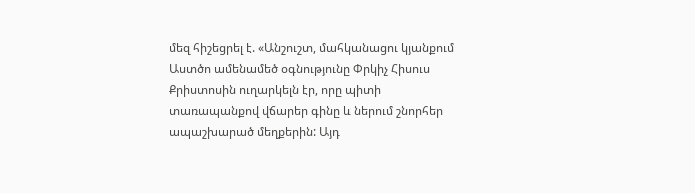մեզ հիշեցրել է. «Անշուշտ, մահկանացու կյանքում Աստծո ամենամեծ օգնությունը Փրկիչ Հիսուս Քրիստոսին ուղարկելն էր, որը պիտի տառապանքով վճարեր գինը և ներում շնորհեր ապաշխարած մեղքերին: Այդ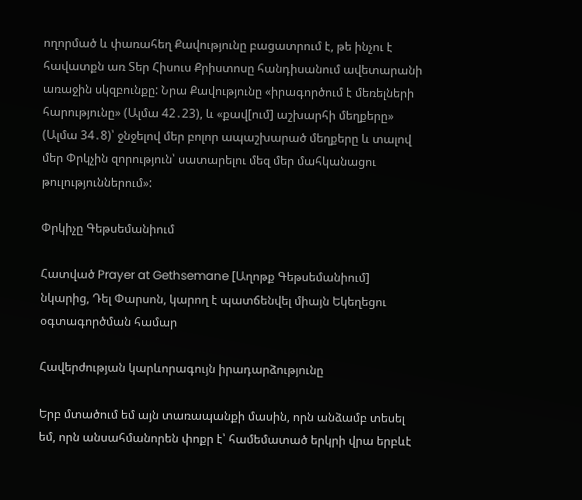ողորմած և փառահեղ Քավությունը բացատրում է, թե ինչու է հավատքն առ Տեր Հիսուս Քրիստոսը հանդիսանում ավետարանի առաջին սկզբունքը: Նրա Քավությունը «իրագործում է մեռելների հարությունը» (Ալմա 42․23), և «քավ[ում] աշխարհի մեղքերը» (Ալմա 34․8)՝ ջնջելով մեր բոլոր ապաշխարած մեղքերը և տալով մեր Փրկչին զորություն՝ սատարելու մեզ մեր մահկանացու թուլություններում»:

Փրկիչը Գեթսեմանիում

Հատված Prayer at Gethsemane [Աղոթք Գեթսեմանիում] նկարից, Դել Փարսոն, կարող է պատճենվել միայն Եկեղեցու օգտագործման համար

Հավերժության կարևորագույն իրադարձությունը

Երբ մտածում եմ այն տառապանքի մասին, որն անձամբ տեսել եմ, որն անսահմանորեն փոքր է՝ համեմատած երկրի վրա երբևէ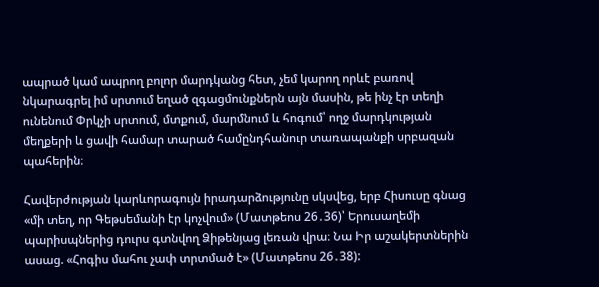ապրած կամ ապրող բոլոր մարդկանց հետ, չեմ կարող որևէ բառով նկարագրել իմ սրտում եղած զգացմունքներն այն մասին, թե ինչ էր տեղի ունենում Փրկչի սրտում, մտքում, մարմնում և հոգում՝ ողջ մարդկության մեղքերի և ցավի համար տարած համընդհանուր տառապանքի սրբազան պահերին։

Հավերժության կարևորագույն իրադարձությունը սկսվեց, երբ Հիսուսը գնաց «մի տեղ, որ Գեթսեմանի էր կոչվում» (Մատթեոս 26․36)՝ Երուսաղեմի պարիսպներից դուրս գտնվող Ձիթենյաց լեռան վրա։ Նա Իր աշակերտներին ասաց. «Հոգիս մահու չափ տրտմած է» (Մատթեոս 26․38):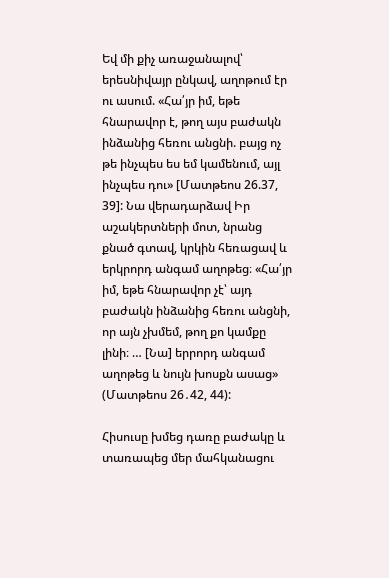Եվ մի քիչ առաջանալով՝ երեսնիվայր ընկավ, աղոթում էր ու ասում. «Հա՛յր իմ, եթե հնարավոր է, թող այս բաժակն ինձանից հեռու անցնի. բայց ոչ թե ինչպես ես եմ կամենում, այլ ինչպես դու» [Մատթեոս 26.37, 39]: Նա վերադարձավ Իր աշակերտների մոտ, նրանց քնած գտավ, կրկին հեռացավ և երկրորդ անգամ աղոթեց։ «Հա՛յր իմ, եթե հնարավոր չէ՝ այդ բաժակն ինձանից հեռու անցնի, որ այն չխմեմ, թող քո կամքը լինի։ … [Նա] երրորդ անգամ աղոթեց և նույն խոսքն ասաց» (Մատթեոս 26․42, 44):

Հիսուսը խմեց դառը բաժակը և տառապեց մեր մահկանացու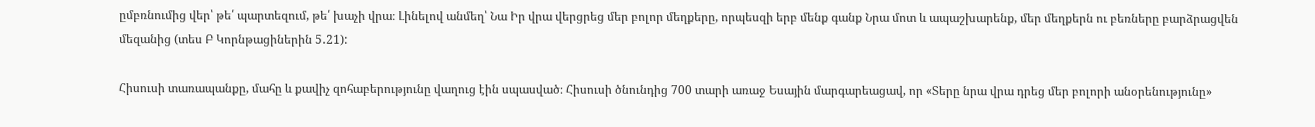ըմբռնումից վեր՝ թե՛ պարտեզում, թե՛ խաչի վրա։ Լինելով անմեղ՝ Նա Իր վրա վերցրեց մեր բոլոր մեղքերը, որպեսզի երբ մենք գանք Նրա մոտ և ապաշխարենք, մեր մեղքերն ու բեռները բարձրացվեն մեզանից (տես Բ Կորնթացիներին 5․21):

Հիսուսի տառապանքը, մահը և քավիչ զոհաբերությունը վաղուց էին սպասված։ Հիսուսի ծնունդից 700 տարի առաջ Եսային մարգարեացավ, որ «Տերը նրա վրա դրեց մեր բոլորի անօրենությունը»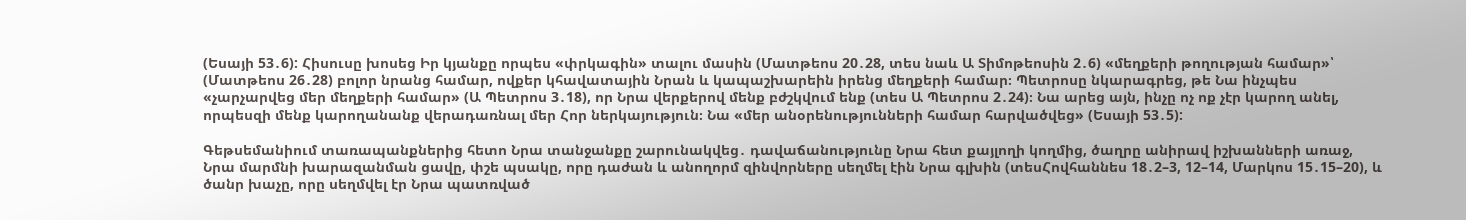(Եսայի 53․6): Հիսուսը խոսեց Իր կյանքը որպես «փրկագին» տալու մասին (Մատթեոս 20․28, տես նաև Ա Տիմոթեոսին 2․6) «մեղքերի թողության համար»՝ (Մատթեոս 26․28) բոլոր նրանց համար, ովքեր կհավատային Նրան և կապաշխարեին իրենց մեղքերի համար։ Պետրոսը նկարագրեց, թե Նա ինչպես «չարչարվեց մեր մեղքերի համար» (Ա Պետրոս 3․18), որ Նրա վերքերով մենք բժշկվում ենք (տես Ա Պետրոս 2․24)։ Նա արեց այն, ինչը ոչ ոք չէր կարող անել, որպեսզի մենք կարողանանք վերադառնալ մեր Հոր ներկայություն։ Նա «մեր անօրենությունների համար հարվածվեց» (Եսայի 53․5):

Գեթսեմանիում տառապանքներից հետո Նրա տանջանքը շարունակվեց․ դավաճանությունը Նրա հետ քայլողի կողմից, ծաղրը անիրավ իշխանների առաջ, Նրա մարմնի խարազանման ցավը, փշե պսակը, որը դաժան և անողորմ զինվորները սեղմել էին Նրա գլխին (տեսՀովհաննես 18․2–3, 12–14, Մարկոս 15․15–20), և ծանր խաչը, որը սեղմվել էր Նրա պատռված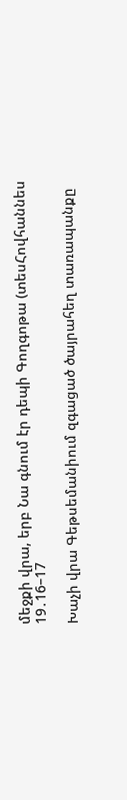մեջքի վրա, երբ Նա գնում էր դեպի Գողգոթա (տեսՀովհաննես 19․16–17

Խաչի վրա Գեթսեմանիում զգացած ծայրահեղ տառապանքը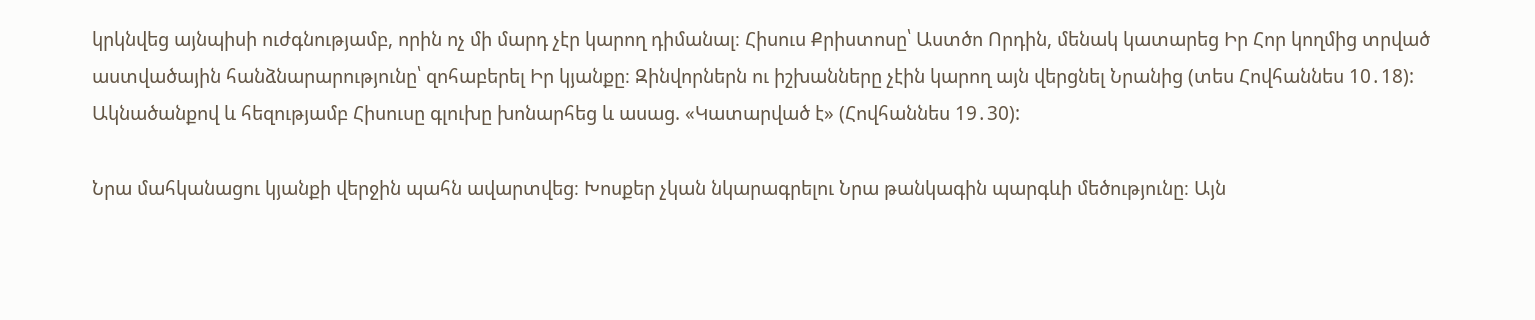կրկնվեց այնպիսի ուժգնությամբ, որին ոչ մի մարդ չէր կարող դիմանալ։ Հիսուս Քրիստոսը՝ Աստծո Որդին, մենակ կատարեց Իր Հոր կողմից տրված աստվածային հանձնարարությունը՝ զոհաբերել Իր կյանքը։ Զինվորներն ու իշխանները չէին կարող այն վերցնել Նրանից (տես Հովհաննես 10․18): Ակնածանքով և հեզությամբ Հիսուսը գլուխը խոնարհեց և ասաց. «Կատարված է» (Հովհաննես 19․30):

Նրա մահկանացու կյանքի վերջին պահն ավարտվեց։ Խոսքեր չկան նկարագրելու Նրա թանկագին պարգևի մեծությունը։ Այն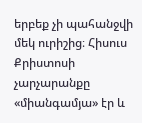երբեք չի պահանջվի մեկ ուրիշից։ Հիսուս Քրիստոսի չարչարանքը «միանգամյա» էր և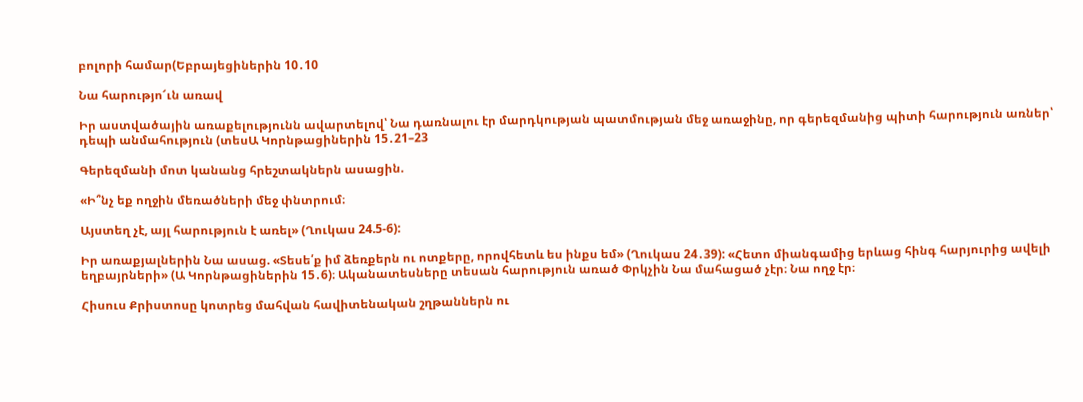բոլորի համար(Եբրայեցիներին 10․10

Նա հարությո՜ւն առավ

Իր աստվածային առաքելությունն ավարտելով՝ Նա դառնալու էր մարդկության պատմության մեջ առաջինը, որ գերեզմանից պիտի հարություն առներ՝ դեպի անմահություն (տեսԱ Կորնթացիներին 15․21–23

Գերեզմանի մոտ կանանց հրեշտակներն ասացին.

«Ի՞նչ եք ողջին մեռածների մեջ փնտրում։

Այստեղ չէ, այլ հարություն է առել» (Ղուկաս 24.5-6):

Իր առաքյալներին Նա ասաց. «Տեսե՛ք իմ ձեռքերն ու ոտքերը, որովհետև ես ինքս եմ» (Ղուկաս 24․39): «Հետո միանգամից երևաց հինգ հարյուրից ավելի եղբայրների» (Ա Կորնթացիներին 15․6)։ Ականատեսները տեսան հարություն առած Փրկչին Նա մահացած չէր։ Նա ողջ էր։

Հիսուս Քրիստոսը կոտրեց մահվան հավիտենական շղթաններն ու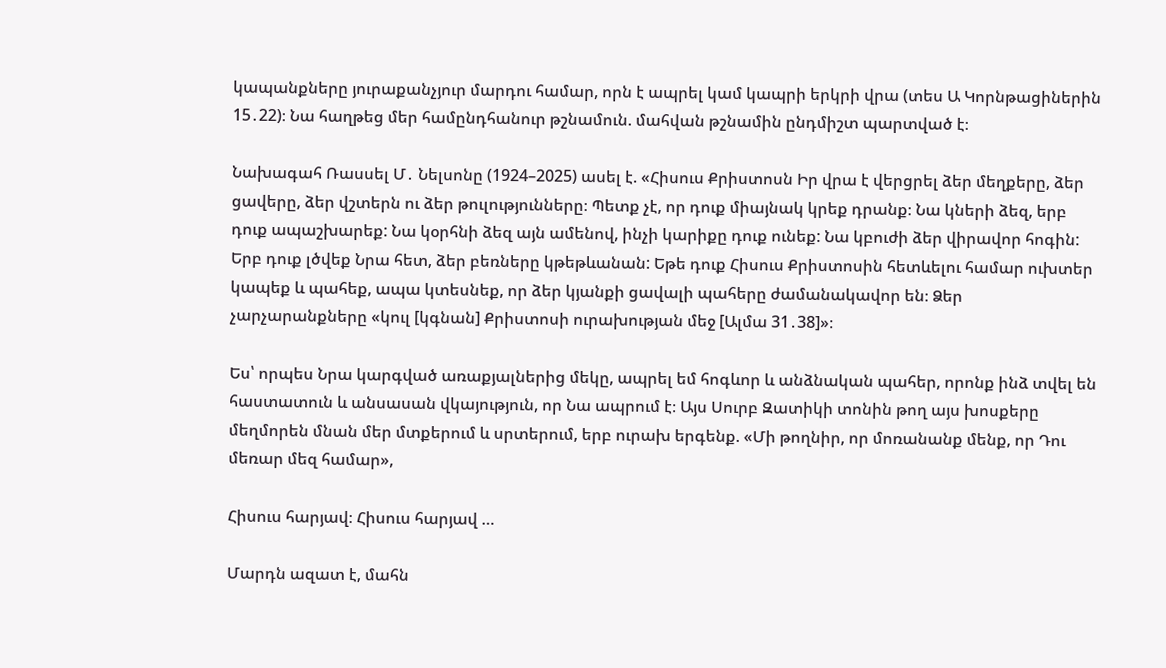կապանքները յուրաքանչյուր մարդու համար, որն է ապրել կամ կապրի երկրի վրա (տես Ա Կորնթացիներին 15․22)։ Նա հաղթեց մեր համընդհանուր թշնամուն. մահվան թշնամին ընդմիշտ պարտված է։

Նախագահ Ռասսել Մ․ Նելսոնը (1924–2025) ասել է. «Հիսուս Քրիստոսն Իր վրա է վերցրել ձեր մեղքերը, ձեր ցավերը, ձեր վշտերն ու ձեր թուլությունները։ Պետք չէ, որ դուք միայնակ կրեք դրանք։ Նա կների ձեզ, երբ դուք ապաշխարեք: Նա կօրհնի ձեզ այն ամենով, ինչի կարիքը դուք ունեք: Նա կբուժի ձեր վիրավոր հոգին: Երբ դուք լծվեք Նրա հետ, ձեր բեռները կթեթևանան: Եթե դուք Հիսուս Քրիստոսին հետևելու համար ուխտեր կապեք և պահեք, ապա կտեսնեք, որ ձեր կյանքի ցավալի պահերը ժամանակավոր են։ Ձեր չարչարանքները «կուլ [կգնան] Քրիստոսի ուրախության մեջ [Ալմա 31․38]»։

Ես՝ որպես Նրա կարգված առաքյալներից մեկը, ապրել եմ հոգևոր և անձնական պահեր, որոնք ինձ տվել են հաստատուն և անսասան վկայություն, որ Նա ապրում է։ Այս Սուրբ Զատիկի տոնին թող այս խոսքերը մեղմորեն մնան մեր մտքերում և սրտերում, երբ ուրախ երգենք. «Մի թողնիր, որ մոռանանք մենք, որ Դու մեռար մեզ համար»,

Հիսուս հարյավ։ Հիսուս հարյավ …

Մարդն ազատ է, մահն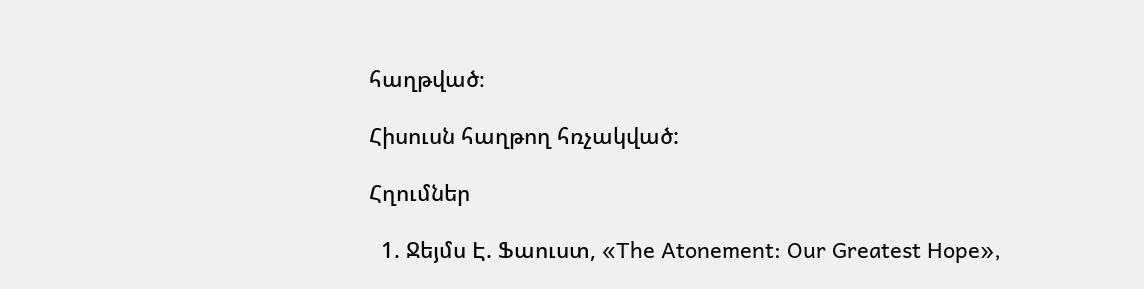հաղթված։

Հիսուսն հաղթող հռչակված:

Հղումներ

  1. Ջեյմս Է. Ֆաուստ, «The Atonement: Our Greatest Hope»,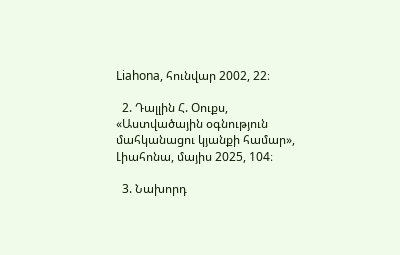Liahona, հունվար 2002, 22։

  2. Դալլին Հ. Օուքս, «Աստվածային օգնություն մահկանացու կյանքի համար», Լիահոնա, մայիս 2025, 104։

  3. Նախորդ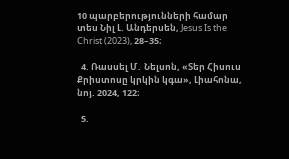10 պարբերությունների համար տես Նիլ Լ. Անդերսեն, Jesus Is the Christ (2023), 28–35։

  4. Ռասսել Մ․ Նելսոն, «Տեր Հիսուս Քրիստոսը կրկին կգա», Լիահոնա, նոյ. 2024, 122։

  5.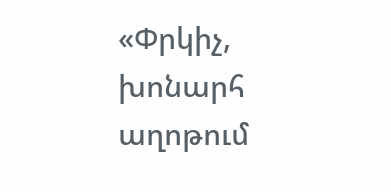«Փրկիչ, խոնարհ աղոթում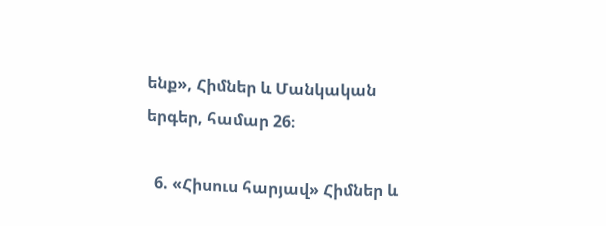ենք», Հիմներ և Մանկական երգեր, համար 26։

  6. «Հիսուս հարյավ» Հիմներ և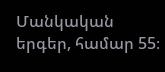Մանկական երգեր, համար 55։